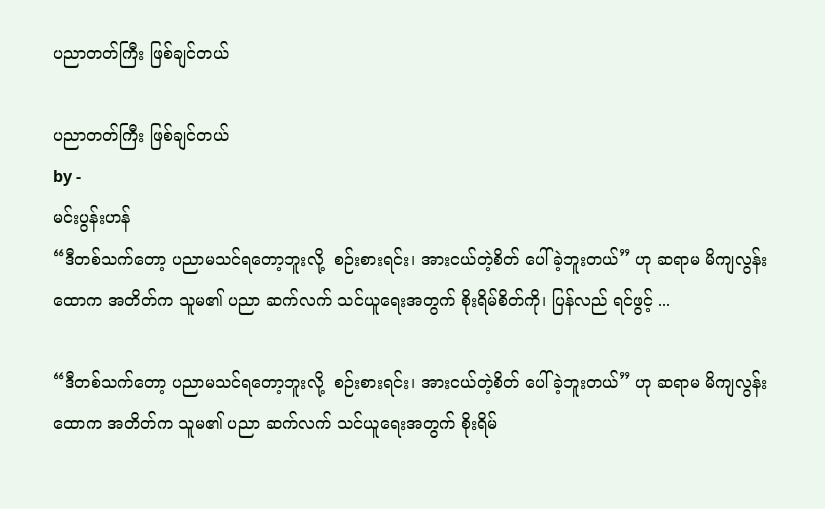ပညာတတ်ကြီး ဖြစ်ချင်တယ်

ပညာတတ်ကြီး ဖြစ်ချင်တယ်
by -
မင်းပွန်းဟန်
“ဒီတစ်သက်တော့ ပညာမသင်ရတော့ဘူးလို့  စဉ်းစားရင်း၊ အားငယ်တဲ့စိတ် ပေါ်ခဲ့ဘူးတယ်” ဟု ဆရာမ မိကျလွန်းထောက အတိတ်က သူမ၏ ပညာ ဆက်လက် သင်ယူရေးအတွက် စိုးရိမ်စိတ်ကို၊ ပြန်လည် ရင်ဖွင့် ...

“ဒီတစ်သက်တော့ ပညာမသင်ရတော့ဘူးလို့  စဉ်းစားရင်း၊ အားငယ်တဲ့စိတ် ပေါ်ခဲ့ဘူးတယ်” ဟု ဆရာမ မိကျလွန်းထောက အတိတ်က သူမ၏ ပညာ ဆက်လက် သင်ယူရေးအတွက် စိုးရိမ်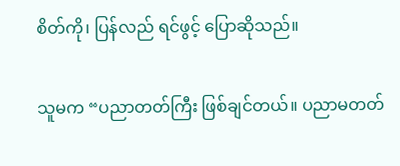စိတ်ကို၊ ပြန်လည် ရင်ဖွင့် ပြောဆိုသည်။

သူမက “ပညာတတ်ကြီး ဖြစ်ချင်တယ်။ ပညာမတတ်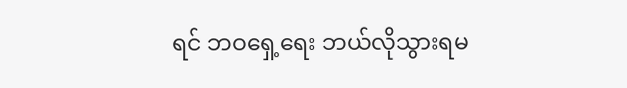ရင် ဘဝရှေ့ရေး ဘယ်လိုသွားရမ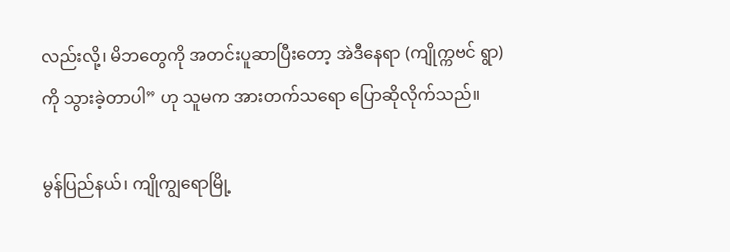လည်းလို့၊ မိဘတွေကို အတင်းပူဆာပြီးတော့ အဲဒီနေရာ (ကျိုက္ကဗင် ရွာ) ကို သွားခဲ့တာပါ” ဟု သူမက အားတက်သရော ပြောဆိုလိုက်သည်။

မွန်ပြည်နယ်၊ ကျိုကျွရောမြို့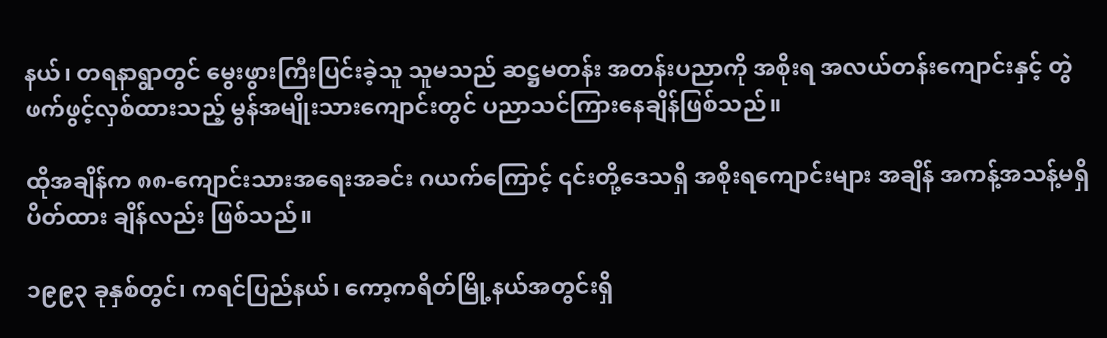နယ်၊ တရနာရွာတွင် မွေးဖွားကြီးပြင်းခဲ့သူ သူမသည် ဆဋ္ဌမတန်း အတန်းပညာကို အစိုးရ အလယ်တန်းကျောင်းနှင့် တွဲဖက်ဖွင့်လှစ်ထားသည့် မွန်အမျိုးသားကျောင်းတွင် ပညာသင်ကြားနေချိန်ဖြစ်သည်။

ထိုအချိန်က ၈၈-ကျောင်းသားအရေးအခင်း ဂယက်ကြောင့် ၎င်းတို့ဒေသရှိ အစိုးရကျောင်းများ အချိန် အကန့်အသန့်မရှိ ပိတ်ထား ချိန်လည်း ဖြစ်သည်။

၁၉၉၃ ခုနှစ်တွင်၊ ကရင်ပြည်နယ်၊ ကော့ကရိတ်မြို့နယ်အတွင်းရှိ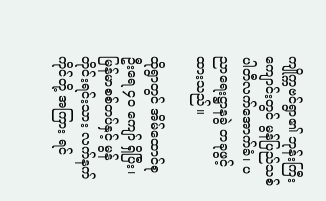ကျိုက္ကဗင်ရွာ၏ ဘုန်းကြီးကျောင်းတွင် မွန်ပြည်သစ်ပါတီလက်အောက်ခံ၊ ပညာရေးဋ္ဌာနခွဲ တခုဖွင့်ထားသည်။

ထိုရွာတွင် အိမ်ထောင်စုဦးရေ ၄၀ ကျော် ရှိပြီး၊ မြန်မာစစ်တပ်နှင့် မွန်တိုင်းရင်းသား လက်နက်ကိုင်တို့ အကြား ရင်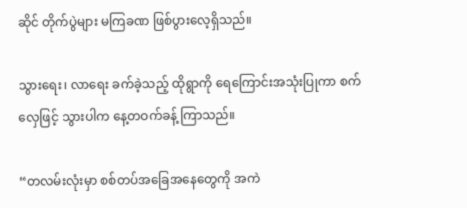ဆိုင် တိုက်ပွဲများ မကြခဏ ဖြစ်ပွားလေ့ရှိသည်။

သွားရေး၊ လာရေး ခက်ခဲ့သည့် ထိုရွာကို ရေကြောင်းအသုံးပြုကာ စက်လှေဖြင့် သွားပါက နေ့တဝက်ခန့် ကြာသည်။

“တလမ်းလုံးမှာ စစ်တပ်အခြေအနေတွေကို အကဲ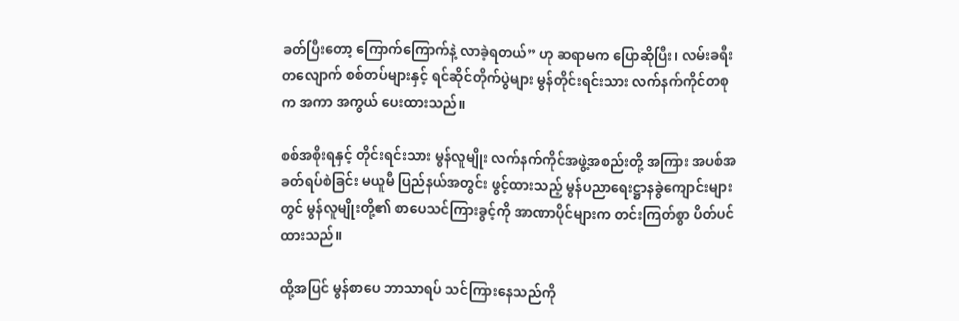ခတ်ပြီးတော့ ကြောက်ကြောက်နဲ့ လာခဲ့ရတယ်” ဟု ဆရာမက ပြောဆိုပြီး၊ လမ်းခရီး တလျောက် စစ်တပ်များနှင့် ရင်ဆိုင်တိုက်ပွဲများ မွန်တိုင်းရင်းသား လက်နက်ကိုင်တစုက အကာ အကွယ် ပေးထားသည်။

စစ်အစိုးရနှင့် တိုင်းရင်းသား မွန်လူမျိုး လက်နက်ကိုင်အဖွဲ့အစည်းတို့ အကြား အပစ်အခတ်ရပ်စဲခြင်း မယူမီ ပြည်နယ်အတွင်း ဖွင့်ထားသည့် မွန်ပညာရေးဋ္ဌာနခွဲကျောင်းများတွင် မွန်လူမျိုးတို့၏ စာပေသင်ကြားခွင့်ကို အာဏာပိုင်များက တင်းကြတ်စွာ ပိတ်ပင်ထားသည်။

ထို့အပြင် မွန်စာပေ ဘာသာရပ် သင်ကြားနေသည်ကို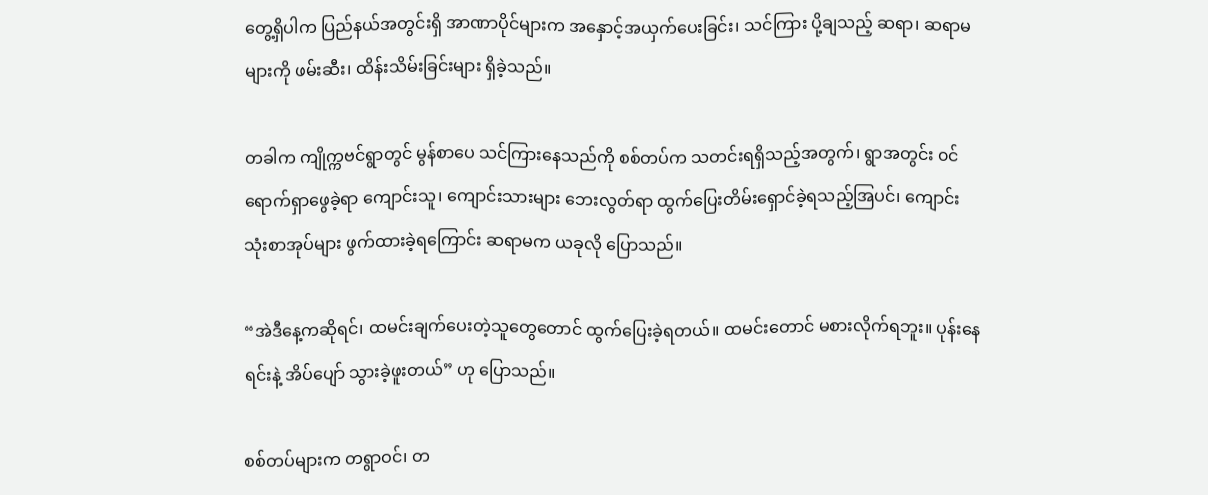တွေ့ရှိပါက ပြည်နယ်အတွင်းရှိ အာဏာပိုင်များက အနှောင့်အယှက်ပေးခြင်း၊ သင်ကြား ပို့ချသည့် ဆရာ၊ ဆရာမ များကို ဖမ်းဆီး၊ ထိန်းသိမ်းခြင်းများ ရှိခဲ့သည်။

တခါက ကျိုက္ကဗင်ရွာတွင် မွန်စာပေ သင်ကြားနေသည်ကို စစ်တပ်က သတင်းရရှိသည့်အတွက်၊ ရွာအတွင်း ၀င်ရောက်ရှာဖွေခဲ့ရာ ကျောင်းသူ၊ ကျောင်းသားများ ဘေးလွတ်ရာ ထွက်ပြေးတိမ်းရှောင်ခဲ့ရသည့်အြပင်၊ ကျောင်းသုံးစာအုပ်များ ဖွက်ထားခဲ့ရကြောင်း ဆရာမက ယခုလို ပြောသည်။

“အဲဒီနေ့ကဆိုရင်၊ ထမင်းချက်ပေးတဲ့သူတွေတောင် ထွက်ပြေးခဲ့ရတယ်။ ထမင်းတောင် မစားလိုက်ရဘူး။ ပုန်းနေရင်းနဲ့ အိပ်ပျော် သွားခဲ့ဖူးတယ်” ဟု ပြောသည်။

စစ်တပ်များက တရွာဝင်၊ တ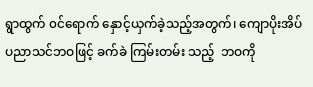ရွာထွက် ၀င်ရောက် နှောင့်ယှက်ခဲ့သည့်အတွက်၊ ကျောပိုးအိပ် ပညာသင်ဘဝဖြင့် ခက်ခဲ ကြမ်းတမ်း သည့်  ဘဝကို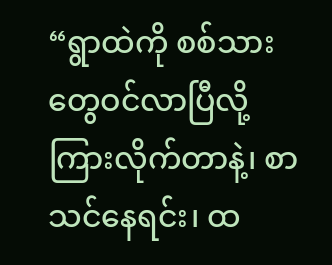“ရွာထဲကို စစ်သားတွေဝင်လာပြီလို့ ကြားလိုက်တာနဲ့၊ စာသင်နေရင်း၊ ထ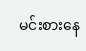မင်းစားနေ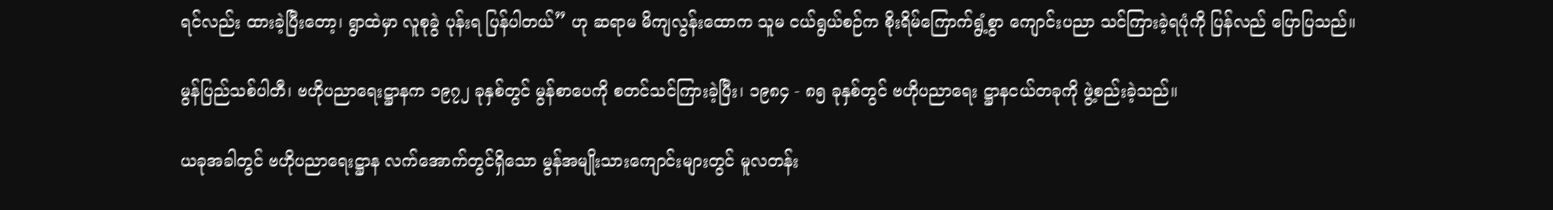ရင်လည်း ထားခဲ့ပြီးတော့၊ ရွာထဲမှာ လူစုခွဲ ပုန်းရ ပြန်ပါတယ်” ဟု ဆရာမ မိကျလွန်းထောက သူမ ငယ်ရွယ်စဉ်က စိုးရိမ်ကြောက်ရွံ့စွာ ကျောင်းပညာ သင်ကြားခဲ့ရပုံကို ပြန်လည် ပြောပြသည်။

မွန်ပြည်သစ်ပါတီ၊ ဗဟိုပညာရေးဋ္ဌာနက ၁၉၇၂ ခုနှစ်တွင် မွန်စာပေကို စတင်သင်ကြားခဲ့ပြီး၊ ၁၉၈၄ - ၈၅ ခုနှစ်တွင် ဗဟိုပညာရေး ဋ္ဌာနငယ်တခုကို ဖွဲ့စည်းခဲ့သည်။

ယခုအခါတွင် ဗဟိုပညာရေးဋ္ဌာန လက်အောက်တွင်ရှိသော မွန်အမျိုးသားကျောင်းများတွင် မူလတန်း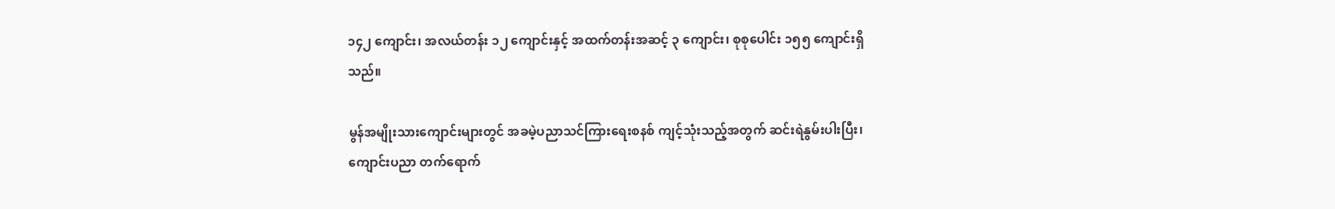၁၄၂ ကျောင်း၊ အလယ်တန်း ၁၂ ကျောင်းနှင့် အထက်တန်းအဆင့် ၃ ကျောင်း၊ စုစုပေါင်း ၁၅၅ ကျောင်းရှိသည်။

မွန်အမျိုးသားကျောင်းများတွင် အခမဲ့ပညာသင်ကြားရေးစနစ် ကျင့်သုံးသည့်အတွက် ဆင်းရဲနွမ်းပါးပြီး၊ ကျောင်းပညာ တက်ရောက်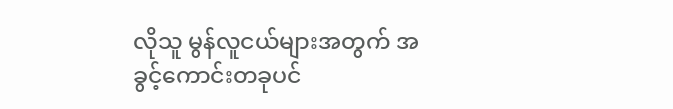လိုသူ မွန်လူငယ်များအတွက် အခွင့်ကောင်းတခုပင်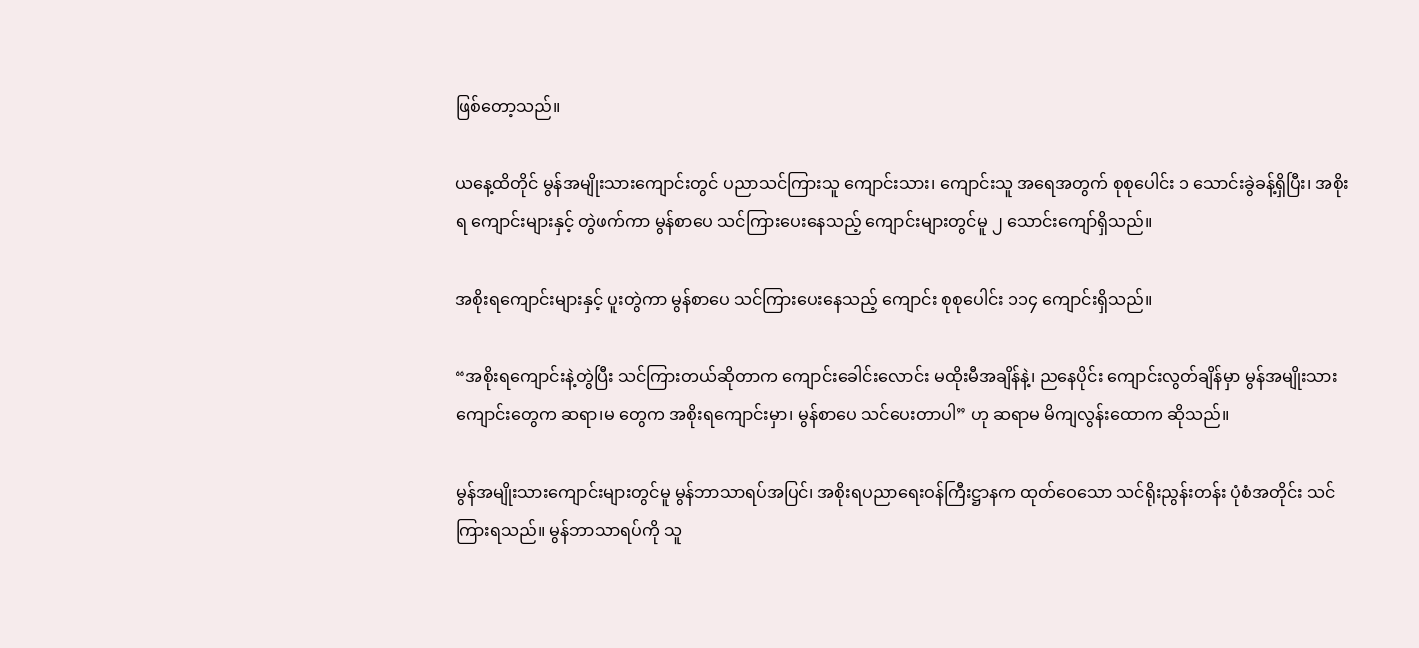ဖြစ်တော့သည်။

ယနေ့ထိတိုင် မွန်အမျိုးသားကျောင်းတွင် ပညာသင်ကြားသူ ကျောင်းသား၊ ကျောင်းသူ အရေအတွက် စုစုပေါင်း ၁ သောင်းခွဲခန့်ရှိပြီး၊ အစိုးရ ကျောင်းများနှင့် တွဲဖက်ကာ မွန်စာပေ သင်ကြားပေးနေသည့် ကျောင်းများတွင်မူ ၂ သောင်းကျော်ရှိသည်။

အစိုးရကျောင်းများနှင့် ပူးတွဲကာ မွန်စာပေ သင်ကြားပေးနေသည့် ကျောင်း စုစုပေါင်း ၁၁၄ ကျောင်းရှိသည်။

“အစိုးရကျောင်းနဲ့တွဲပြီး သင်ကြားတယ်ဆိုတာက ကျောင်းခေါင်းလောင်း မထိုးမီအချိန်နဲ့၊ ညနေပိုင်း ကျောင်းလွတ်ချိန်မှာ မွန်အမျိုးသား ကျောင်းတွေက ဆရာ၊မ တွေက အစိုးရကျောင်းမှာ၊ မွန်စာပေ သင်ပေးတာပါ” ဟု ဆရာမ မိကျလွန်းထောက ဆိုသည်။

မွန်အမျိုးသားကျောင်းများတွင်မူ မွန်ဘာသာရပ်အပြင်၊ အစိုးရပညာရေးဝန်ကြီးဋ္ဌာနက ထုတ်ဝေသော သင်ရိုးညွန်းတန်း ပုံစံအတိုင်း သင်ကြားရသည်။ မွန်ဘာသာရပ်ကို သူ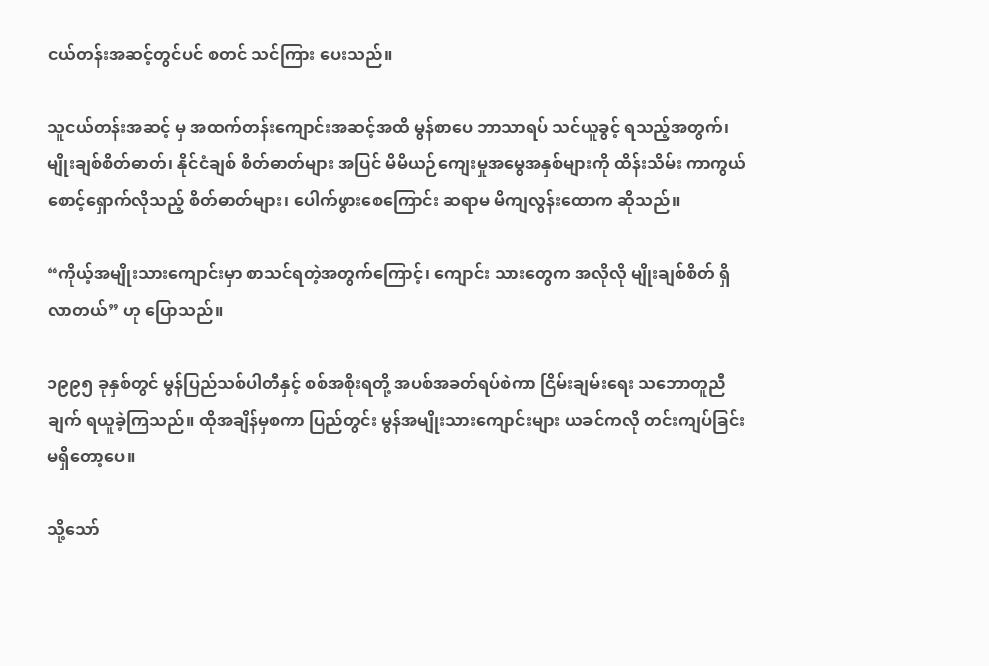ငယ်တန်းအဆင့်တွင်ပင် စတင် သင်ကြား ပေးသည်။

သူငယ်တန်းအဆင့် မှ အထက်တန်းကျောင်းအဆင့်အထိ မွန်စာပေ ဘာသာရပ် သင်ယူခွင့် ရသည့်အတွက်၊ မျိုးချစ်စိတ်ဓာတ်၊ နိုင်ငံချစ် စိတ်ဓာတ်များ အပြင် မိမိယဉ်ကျေးမှုအမွေအနှစ်များကို ထိန်းသိမ်း ကာကွယ် စောင့်ရှောက်လိုသည့် စိတ်ဓာတ်များ၊ ပေါက်ဖွားစေကြောင်း ဆရာမ မိကျလွန်းထောက ဆိုသည်။

“ကိုယ့်အမျိုးသားကျောင်းမှာ စာသင်ရတဲ့အတွက်ကြောင့်၊ ကျောင်း သားတွေက အလိုလို မျိုးချစ်စိတ် ရှိလာတယ်” ဟု ပြောသည်။

၁၉၉၅ ခုနှစ်တွင် မွန်ပြည်သစ်ပါတီနှင့် စစ်အစိုးရတို့ အပစ်အခတ်ရပ်စဲကာ ငြိမ်းချမ်းရေး သဘောတူညီချက် ရယူခဲ့ကြသည်။ ထိုအချိန်မှစကာ ပြည်တွင်း မွန်အမျိုးသားကျောင်းများ ယခင်ကလို တင်းကျပ်ခြင်း မရှိတော့ပေ။

သို့သော်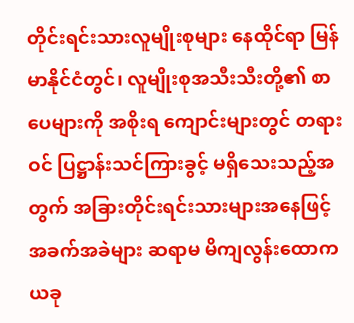တိုင်းရင်းသားလူမျိုးစုများ နေထိုင်ရာ မြန်မာနိုင်ငံတွင်၊ လူမျိုးစုအသီးသီးတို့၏ စာပေများကို အစိုးရ ကျောင်းများတွင် တရားဝင် ပြဋ္ဌာန်းသင်ကြားခွင့် မရှိသေးသည့်အတွက် အခြားတိုင်းရင်းသားများအနေဖြင့် အခက်အခဲများ ဆရာမ မိကျလွန်းထောက ယခု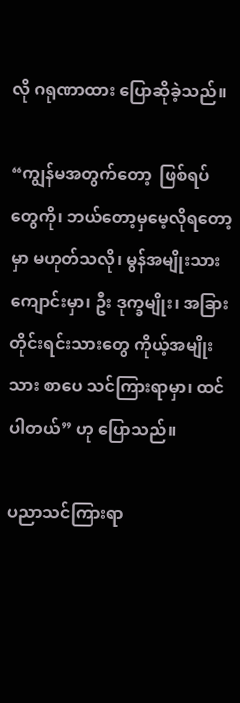လို ဂရုဏာထား ပြောဆိုခဲ့သည်။

“ကျွန်မအတွက်တော့  ဖြစ်ရပ်တွေကို၊ ဘယ်တော့မှမေ့လိုရတော့မှာ မဟုတ်သလို၊ မွန်အမျိုးသားကျောင်းမှာ၊ ဦး ဒုက္ခမျိုး၊ အခြားတိုင်းရင်းသားတွေ ကိုယ့်အမျိုးသား စာပေ သင်ကြားရာမှာ၊ ထင်ပါတယ်” ဟု ပြောသည်။

ပညာသင်ကြားရာ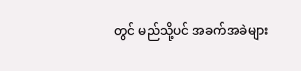တွင် မည်သို့ပင် အခက်အခဲများ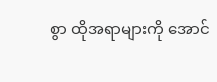စွာ ထိုအရာများကို အောင်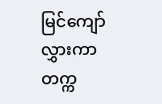မြင်ကျော်လွှားကာ တက္က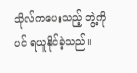သိုလ်ကပေးသည့် ဘွဲ့ကိုပင် ရယူနိုင်ခဲ့သည်။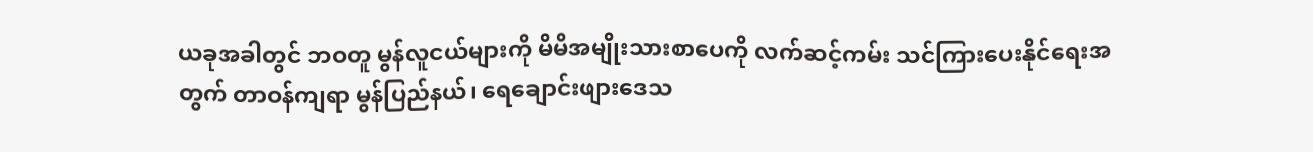ယခုအခါတွင် ဘဝတူ မွန်လူငယ်များကို မိမိအမျိုးသားစာပေကို လက်ဆင့်ကမ်း သင်ကြားပေးနိုင်ရေးအတွက် တာဝန်ကျရာ မွန်ပြည်နယ်၊ ရေချောင်းဖျားဒေသ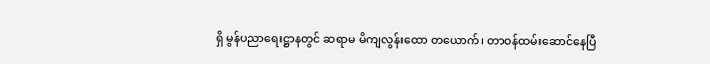ရှိ မွန်ပညာရေးဋ္ဌာနတွင် ဆရာမ မိကျလွန်းထော တယောက်၊ တာဝန်ထမ်းဆောင်နေပြီ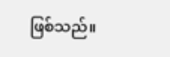ဖြစ်သည်။